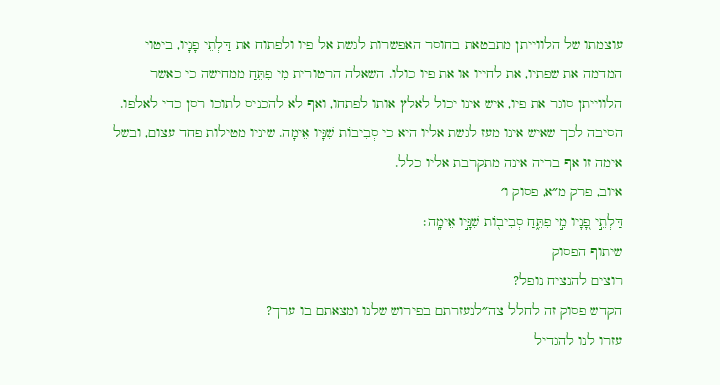עוצמתו של הלווייתן מתבטאת בחוסר האפשרות לגשת אל פיו ולפתוח את דַּלְתֵי פָנָיו, ביטוי המדמה את שפתיו, את לחייו או את פיו כולו. השאלה הרטורית מִי פִתֵּחַ ממחישה כי כאשר הלווייתן סוגר את פיו, איש אינו יכול לאלץ אותו לפתחו, ואף לא להכניס לתוכו רסן כדי לאלפו. הסיבה לכך שאיש אינו מעז לגשת אליו היא כי סְבִיבוֹת שִׁנָּיו אֵימָה. שיניו מטילות פחד עצום, ובשל אימה זו אף בריה אינה מתקרבת אליו כלל.
איוב, פרק מ״א, פסוק ו׳
דַּלְתֵ֣י פָ֭נָיו מִ֣י פִתֵּ֑חַ סְבִיב֖וֹת שִׁנָּ֣יו אֵימָֽה׃
שיתוף הפסוק
רוצים להנציח נופל?
הקדש פסוק זה לחלל צה״לנעזרתם בפירוש שלנו ומצאתם בו ערך?
עזרו לנו להגדיל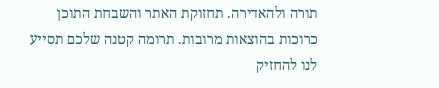תורה ולהאדירה. תחזוקת האתר והשבחת התוכן כרוכות בהוצאות מרובות. תרומה קטנה שלכם תסייע לנו להחזיק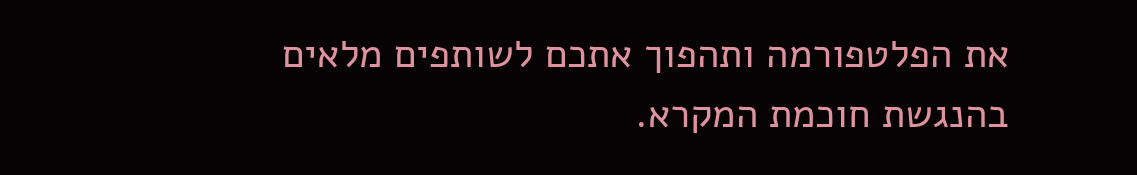את הפלטפורמה ותהפוך אתכם לשותפים מלאים בהנגשת חוכמת המקרא.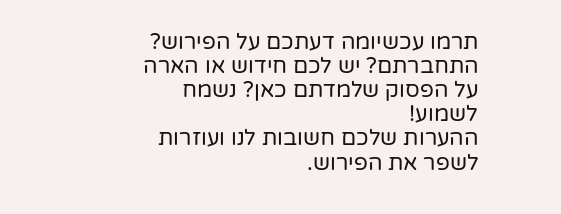תרמו עכשיומה דעתכם על הפירוש?
התחברתם? יש לכם חידוש או הארה על הפסוק שלמדתם כאן? נשמח לשמוע!
ההערות שלכם חשובות לנו ועוזרות לשפר את הפירוש.